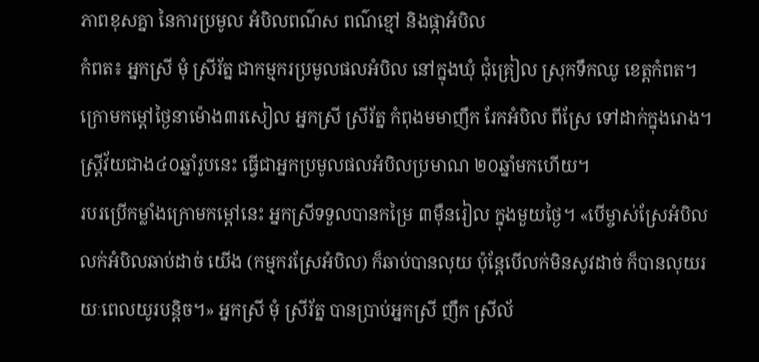ភាពខុសគ្នា នៃការប្រមូល អំបិលពណ៌ស ពណ៌ខ្មៅ និងផ្កាអំបិល
កំពត៖ អ្នកស្រី មុំ ស្រីរ័ត្ន ជាកម្មករប្រមូលផលអំបិល នៅក្នុងឃុំ ជុំគ្រៀល ស្រុកទឹកឈូ ខេត្តកំពត។ ក្រោមកម្ដៅថ្ងៃនាម៉ោង៣រសៀល អ្នកស្រី ស្រីរ័ត្ន កំពុងមមាញឹក រែកអំបិល ពីស្រែ ទៅដាក់ក្នុងរោង។ ស្រ្តីវ័យជាង៤០ឆ្នាំរូបនេះ ធ្វើជាអ្នកប្រមូលផលអំបិលប្រមាណ ២០ឆ្នាំមកហើយ។
របរប្រើកម្លាំងក្រោមកម្ដៅនេះ អ្នកស្រីទទួលបានកម្រៃ ៣ម៉ឺនរៀល ក្នុងមួយថ្ងៃ។ «បើម្ចាស់ស្រែអំបិល លក់អំបិលឆាប់ដាច់ យើង (កម្មករស្រែអំបិល) ក៏ឆាប់បានលុយ ប៉ុន្តែបើលក់មិនសូវដាច់ ក៏បានលុយរយៈពេលយូរបន្តិច។» អ្នកស្រី មុំ ស្រីរ័ត្ន បានប្រាប់អ្នកស្រី ញឹក ស្រីល័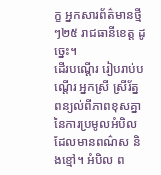ក្ខ អ្នកសារព័ត៌មានថ្មីៗ២៥ រាជធានីខេត្ត ដូច្នេះ។
ដើរបណ្ដើរ រៀបរាប់បណ្ដើរ អ្នកស្រី ស្រីរ័ត្ន ពន្យល់ពីភាពខុសគ្នា នៃការប្រមូលអំបិល ដែលមានពណ៌ស និងខ្មៅ។ អំបិល ព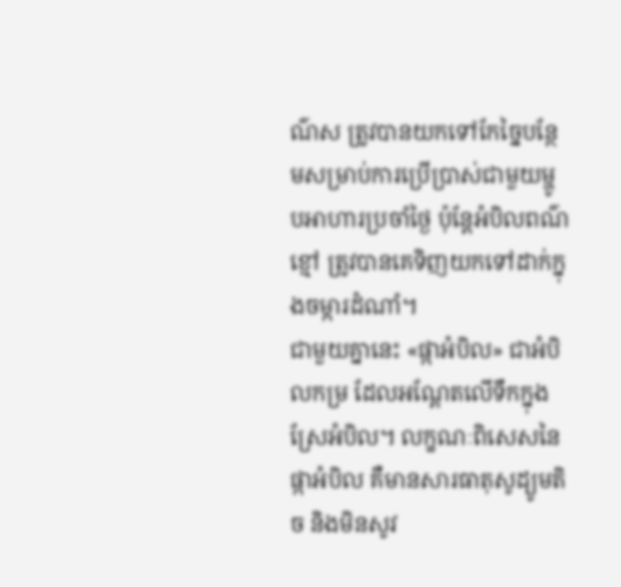ណ៌ស ត្រូវបានយកទៅកែច្នៃបន្ថែមសម្រាប់ការប្រើប្រាស់ជាមួយម្ហូបអាហារប្រចាំថ្ងៃ ប៉ុន្តែអំបិលពណ៌ខ្មៅ ត្រូវបានគេទិញយកទៅដាក់ក្នុងចម្ការដំណាំ។
ជាមួយគ្នានេះ «ផ្កាអំបិល» ជាអំបិលកម្រ ដែលអណ្តែតលើទឹកក្នុងស្រែអំបិល។ លក្ខណៈពិសេសនៃផ្កាអំបិល គឺមានសារធាតុសូដ្យូមតិច និងមិនសូវ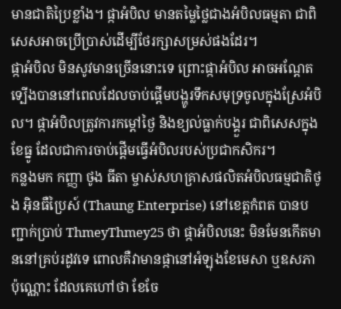មានជាតិប្រៃខ្លាំង។ ផ្កាអំបិល មានតម្លៃថ្លៃជាងអំបិលធម្មតា ជាពិសេសអាចប្រើប្រាស់ដើម្បីថែរក្សាសម្រស់ផងដែរ។
ផ្កាអំបិល មិនសូវមានច្រើននោះទេ ព្រោះផ្កាអំបិល អាចអណ្តែតទ្បើងបាននៅពេលដែលចាប់ផ្តើមបង្ហូរទឹកសមុទ្រចូលក្នុងស្រែអំបិល។ ផ្កាអំបិលត្រូវការកម្តៅថ្ងៃ និងខ្យល់ធ្លាក់បង្គួរ ជាពិសេសក្នុងខែធ្នូ ដែលជាការចាប់ផ្តើមធ្វើអំបិលរបស់ប្រជាកសិករ។
កន្លងមក កញ្ញា ថូង ធីតា ម្ចាស់សហគ្រាសផលិតអំបិលធម្មជាតិថូង អ៊ិនធឺប្រៃស៍ (Thaung Enterprise) នៅខេត្តកំពត បានបញ្ជាក់ប្រាប់ ThmeyThmey25 ថា ផ្កាអំបិលនេះ មិនមែនកើតមាននៅគ្រប់រដូវទេ ពោលគឺវាមានផ្កានៅអំឡុងខែមេសា ឬឧសភា ប៉ុណ្ណោះ ដែលគេហៅថា ខែចែ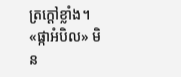ត្រក្ដៅខ្លាំង។ «ផ្កាអំបិល» មិន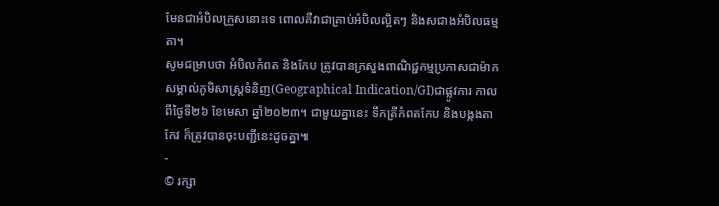មែនជាអំបិលក្រួសនោះទេ ពោលគឺវាជាគ្រាប់អំបិលល្អិតៗ និងសជាងអំបិលធម្មតា។
សូមជម្រាបថា អំបិលកំពត និងកែប ត្រូវបានក្រសួងពាណិជ្ជកម្មប្រកាសជាម៉ាកសម្គាល់ភូមិសាស្រ្តទំនិញ(Geographical Indication/GI)ជាផ្លូវការ កាលពីថ្ងៃទី២៦ ខែមេសា ឆ្នាំ២០២៣។ ជាមួយគ្នានេះ ទឹកត្រីកំពតកែប និងបង្កងតាកែវ ក៏ត្រូវបានចុះបញ្ជីនេះដូចគ្នា៕
-
© រក្សា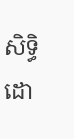សិទ្ធិដោ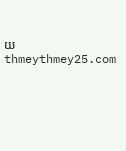យ thmeythmey25.com